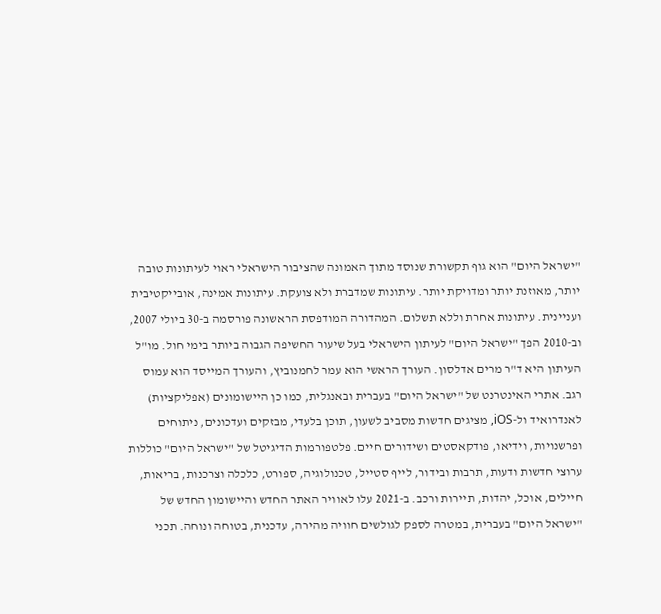"ישראל היום" הוא גוף תקשורת שנוסד מתוך האמונה שהציבור הישראלי ראוי לעיתונות טובה יותר, מאוזנת יותר ומדויקת יותר. עיתונות שמדברת ולא צועקת. עיתונות אמינה, אובייקטיבית ועניינית. עיתונות אחרת וללא תשלום. המהדורה המודפסת הראשונה פורסמה ב-30 ביולי 2007, וב-2010 הפך "ישראל היום" לעיתון הישראלי בעל שיעור החשיפה הגבוה ביותר בימי חול. מו"ל העיתון היא ד"ר מרים אדלסון. העורך הראשי הוא עמר לחמנוביץ, והעורך המייסד הוא עמוס רגב. אתרי האינטרנט של "ישראל היום" בעברית ובאנגלית, כמו כן היישומונים (אפליקציות) לאנדרואיד ול-iOS, מציגים חדשות מסביב לשעון, תוכן בלעדי, מבזקים ועדכונים, ניתוחים ופרשנויות, וידיאו, פודקאסטים ושידורים חיים. פלטפורמות הדיגיטל של "ישראל היום" כוללות ערוצי חדשות ודעות, תרבות ובידור, לייף סטייל, טכנולוגיה, ספורט, כלכלה וצרכנות, בריאות, חיילים, אוכל, יהדות, תיירות ורכב. ב-2021 עלו לאוויר האתר החדש והיישומון החדש של "ישראל היום" בעברית, במטרה לספק לגולשים חוויה מהירה, עדכנית, בטוחה ונוחה. תכני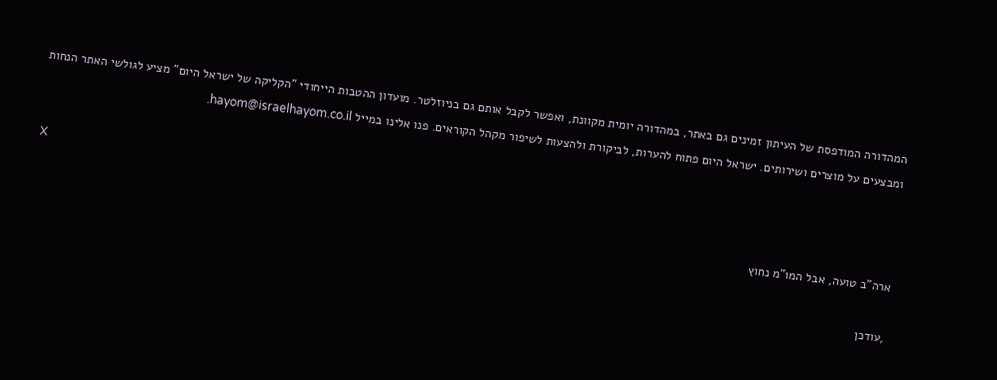המהדורה המודפסת של העיתון זמינים גם באתר, במהדורה יומית מקוונת, ואפשר לקבל אותם גם בניוזלטר. מועדון ההטבות הייחודי "הקליקה של ישראל היום" מציע לגולשי האתר הנחות ומבצעים על מוצרים ושירותים. ישראל היום פתוח להערות, לביקורת ולהצעות לשיפור מקהל הקוראים. פנו אלינו במייל hayom@israelhayom.co.il.

X

ארה"ב טועה, אבל המו"מ נחוץ

,עודכן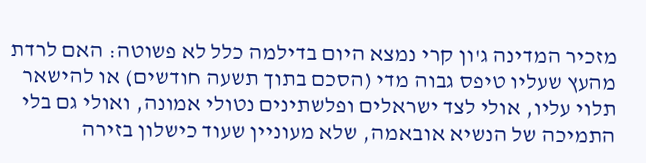מזכיר המדינה ג'ון קרי נמצא היום בדילמה כלל לא פשוטה: האם לרדת מהעץ שעליו טיפס גבוה מדי (הסכם בתוך תשעה חודשים) או להישאר תלוי עליו, אולי לצד ישראלים ופלשתינים נטולי אמונה, ואולי גם בלי התמיכה של הנשיא אובאמה, שלא מעוניין שעוד כישלון בזירה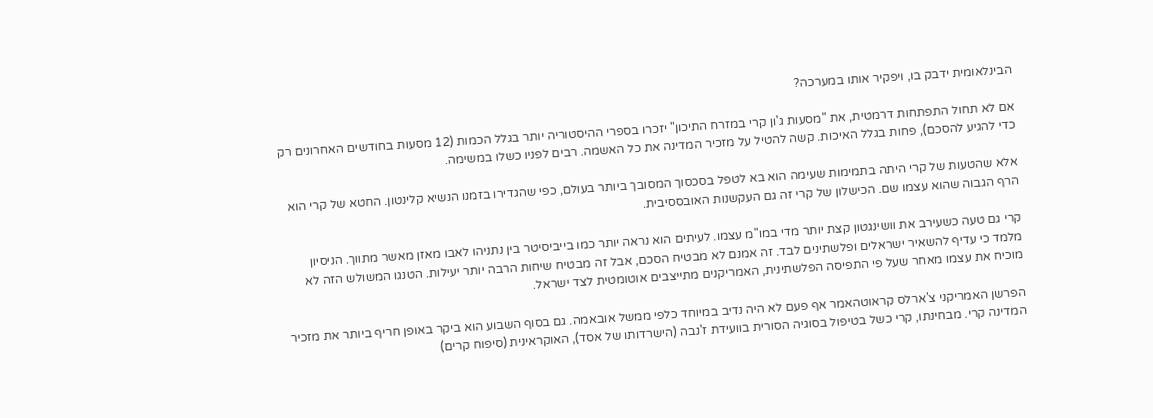הבינלאומית ידבק בו, ויפקיר אותו במערכה?

אם לא תחול התפתחות דרמטית, את "מסעות ג'ון קרי במזרח התיכון" יזכרו בספרי ההיסטוריה יותר בגלל הכמות (12 מסעות בחודשים האחרונים רק כדי להגיע להסכם), פחות בגלל האיכות. קשה להטיל על מזכיר המדינה את כל האשמה. רבים לפניו כשלו במשימה.

אלא שהטעות של קרי היתה בתמימות שעימה הוא בא לטפל בסכסוך המסובך ביותר בעולם, כפי שהגדירו בזמנו הנשיא קלינטון. החטא של קרי הוא הרף הגבוה שהוא עצמו שם. הכישלון של קרי זה גם העקשנות האובססיבית.

קרי גם טעה כשעירב את וושינגטון קצת יותר מדי במו"מ עצמו. לעיתים הוא נראה יותר כמו בייביסיטר בין נתניהו לאבו מאזן מאשר מתווך. הניסיון מלמד כי עדיף להשאיר ישראלים ופלשתינים לבד. זה אמנם לא מבטיח הסכם, אבל זה מבטיח שיחות הרבה יותר יעילות. הטנגו המשולש הזה לא מוכיח את עצמו מאחר שעל פי התפיסה הפלשתינית, האמריקנים מתייצבים אוטומטית לצד ישראל.

הפרשן האמריקני צ'ארלס קראוטהאמר אף פעם לא היה נדיב במיוחד כלפי ממשל אובאמה. גם בסוף השבוע הוא ביקר באופן חריף ביותר את מזכיר המדינה קרי. מבחינתו, קרי כשל בטיפול בסוגיה הסורית בוועידת ז'נבה (הישרדותו של אסד), האוקראינית (סיפוח קרים)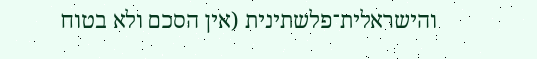והישראלית־פלשתינית (אין הסכם ולא בטוח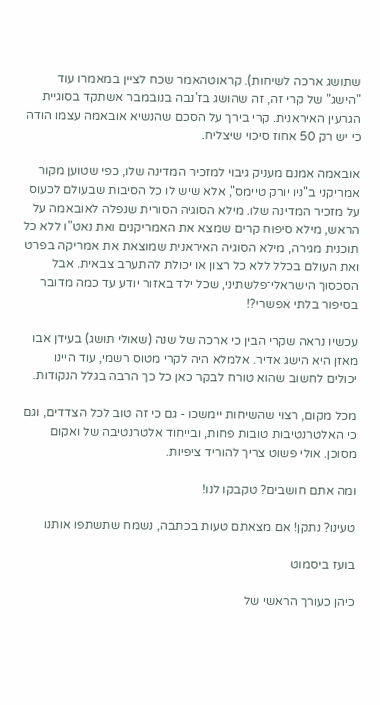שתושג ארכה לשיחות). קראוטהאמר שכח לציין במאמרו עוד "הישג" של קרי זה, זה שהושג בז'נבה בנובמבר אשתקד בסוגיית הגרעין האיראנית. קרי בירך על הסכם שהנשיא אובאמה עצמו הודה כי יש רק 50 אחוז סיכוי שיצליח.

אובאמה אמנם מעניק גיבוי למזכיר המדינה שלו, כפי שטוען מקור אמריקני ב"ניו יורק טיימס", אלא שיש לו כל הסיבות שבעולם לכעוס על מזכיר המדינה שלו. מילא הסוגיה הסורית שנפלה לאובאמה על הראש, מילא סיפוח קרים שמצא את האמריקנים ואת נאט"ו ללא כל תוכנית מגירה, מילא הסוגיה האיראנית שמוצאת את אמריקה בפרט ואת העולם בכלל ללא כל רצון או יכולת להתערב צבאית. אבל הסכסוך הישראלי־פלשתיני, שכל ילד באזור יודע עד כמה מדובר בסיפור בלתי אפשרי?!

עכשיו נראה שקרי הבין כי ארכה של שנה (שאולי תושג) בעידן אבו מאזן היא הישג אדיר. אלמלא היה לקרי מטוס רשמי, עוד היינו יכולים לחשוב שהוא טורח לבקר כאן כל כך הרבה בגלל הנקודות.

מכל מקום, רצוי שהשיחות יימשכו - גם כי זה טוב לכל הצדדים, וגם כי האלטרנטיבות טובות פחות, ובייחוד אלטרנטיבה של ואקום מסוכן. אולי פשוט צריך להוריד ציפיות.

ומה אתם חושבים? טקבקו לנו!

טעינו? נתקן! אם מצאתם טעות בכתבה, נשמח שתשתפו אותנו

בועז ביסמוט

כיהן כעורך הראשי של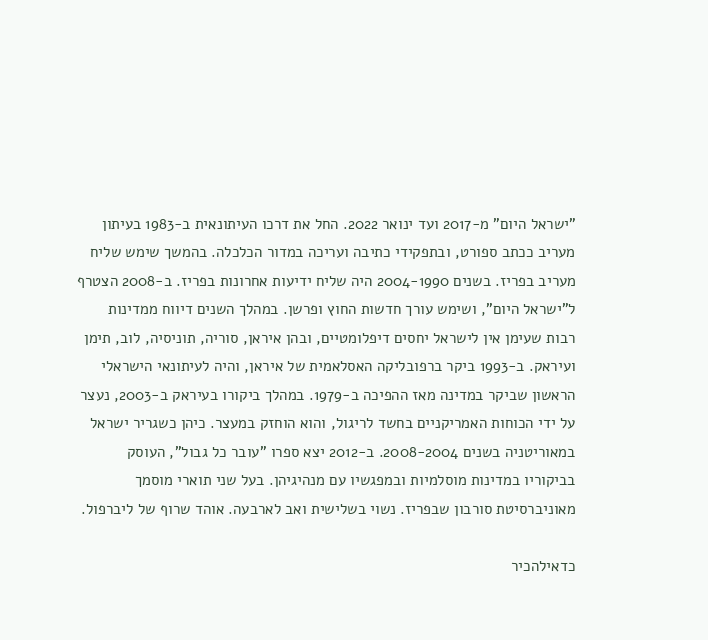"ישראל היום" מ-2017 ועד ינואר 2022. החל את דרכו העיתונאית ב-1983 בעיתון מעריב ככתב ספורט, ובתפקידי כתיבה ועריכה במדור הכלכלה. בהמשך שימש שליח מעריב בפריז. בשנים 2004-1990 היה שליח ידיעות אחרונות בפריז. ב-2008 הצטרף ל"ישראל היום", ושימש עורך חדשות החוץ ופרשן. במהלך השנים דיווח ממדינות רבות שעימן אין לישראל יחסים דיפלומטיים, ובהן איראן, סוריה, תוניסיה, לוב, תימן ועיראק. ב-1993 ביקר ברפובליקה האסלאמית של איראן, והיה לעיתונאי הישראלי הראשון שביקר במדינה מאז ההפיכה ב-1979. במהלך ביקורו בעיראק ב-2003, נעצר על ידי הכוחות האמריקניים בחשד לריגול, והוא הוחזק במעצר. כיהן כשגריר ישראל במאוריטניה בשנים 2008-2004. ב-2012 יצא ספרו "עובר כל גבול", העוסק בביקוריו במדינות מוסלמיות ובמפגשיו עם מנהיגיהן. בעל שני תוארי מוסמך מאוניברסיטת סורבון שבפריז. נשוי בשלישית ואב לארבעה. אוהד שרוף של ליברפול.

כדאילהכיר